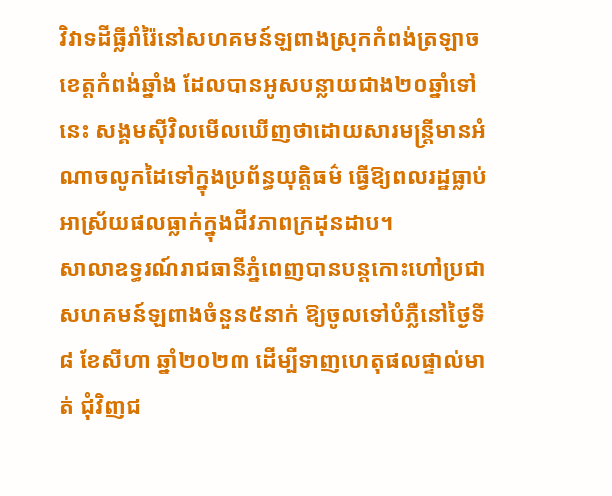វិវាទដីធ្លីរាំរ៉ៃនៅសហគមន៍ឡពាងស្រុកកំពង់ត្រឡាច ខេត្តកំពង់ឆ្នាំង ដែលបានអូសបន្លាយជាង២០ឆ្នាំទៅនេះ សង្គមស៊ីវិលមើលឃើញថាដោយសារមន្រ្តីមានអំណាចលូកដៃទៅក្នុងប្រព័ន្ធយុត្តិធម៌ ធ្វើឱ្យពលរដ្ឋធ្លាប់អាស្រ័យផលធ្លាក់ក្នុងជីវភាពក្រដុនដាប។
សាលាឧទ្ធរណ៍រាជធានីភ្នំពេញបានបន្តកោះហៅប្រជាសហគមន៍ឡពាងចំនួន៥នាក់ ឱ្យចូលទៅបំភ្លឺនៅថ្ងៃទី៨ ខែសីហា ឆ្នាំ២០២៣ ដើម្បីទាញហេតុផលផ្ទាល់មាត់ ជុំវិញជ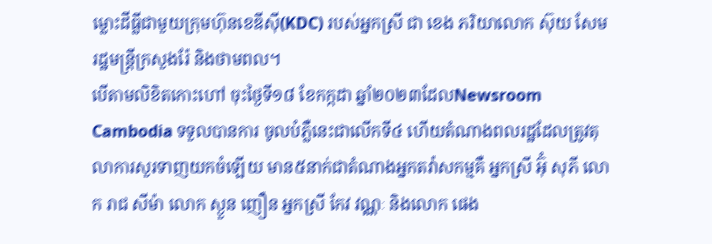ម្លោះដីធ្លីជាមួយក្រុមហ៊ុនខេឌីស៊ី(KDC) របស់អ្នកស្រី ជា ខេង ភរិយាលោក ស៊ុយ សែម រដ្ឋមន្រ្តីក្រសួងរ៉ែ និងថាមពល។
បើតាមលិខិតកោះហៅ ចុះថ្ងៃទី១៨ ខែកក្កដា ឆ្នាំ២០២៣ដែលNewsroom Cambodia ទទួលបានការ ចូលបំភ្លឺនេះជាលើកទី៤ ហើយតំណាងពលរដ្ឋដែលត្រូវតុលាការសួរទាញយកចំឡេីយ មាន៥នាក់ជាតំណាងអ្នកតវ៉ាសកម្មគឺ អ្នកស្រី អ៊ុំ សុភី លោក រាជ សីម៉ា លោក ស្ងួន ញឿន អ្នកស្រី កែវ វណ្ណៈ និងលោក ផេង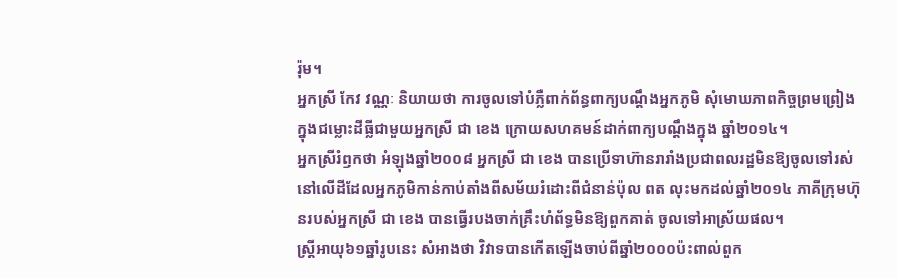រ៉ុម។
អ្នកស្រី កែវ វណ្ណៈ និយាយថា ការចូលទៅបំភ្លឺពាក់ព័ន្ធពាក្យបណ្តឹងអ្នកភូមិ សុំមោឃភាពកិច្ចព្រមព្រៀង ក្នុងជម្លោះដីធ្លីជាមួយអ្នកស្រី ជា ខេង ក្រោយសហគមន៍ដាក់ពាក្យបណ្តឹងក្នុង ឆ្នាំ២០១៤។
អ្នកស្រីរំឭកថា អំឡុងឆ្នាំ២០០៨ អ្នកស្រី ជា ខេង បានប្រើទាហ៊ានរារាំងប្រជាពលរដ្ឋមិនឱ្យចូលទៅរស់នៅលើដីដែលអ្នកភូមិកាន់កាប់តាំងពីសម័យរំដោះពីជំនាន់ប៉ុល ពត លុះមកដល់ឆ្នាំ២០១៤ ភាគីក្រុមហ៊ុនរបស់អ្នកស្រី ជា ខេង បានធ្វេីរបងចាក់គ្រឹះហំព័ទ្ធមិនឱ្យពួកគាត់ ចូលទៅអាស្រ័យផល។
ស្ត្រីអាយុ៦១ឆ្នាំរូបនេះ សំអាងថា វិវាទបានកើតឡើងចាប់ពីឆ្នាំ២០០០ប៉ះពាល់ពួក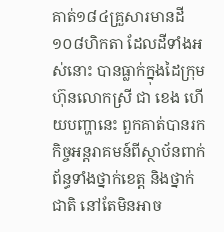គាត់១៨៤គ្រួសារមានដី១០៨ហិកតា ដែលដីទាំងអស់នោះ បានធ្លាក់ក្នុងដៃក្រុមហ៊ុនលោកស្រី ជា ខេង ហេីយបញ្ហានេះ ពួកគាត់បានរកកិច្ចអន្តរាគមន៍ពីស្ថាប័នពាក់ព័ន្ធទាំងថ្នាក់ខេត្ត និងថ្នាក់ជាតិ នៅតែមិនអាច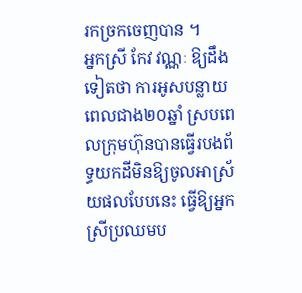រកច្រកចេញបាន ។
អ្នកស្រី កែវ វណ្ណៈ ឱ្យដឹងទៀតថា ការអូសបន្លាយពេលជាង២០ឆ្នាំ ស្របពេលក្រុមហ៊ុនបានធ្វើរបងព័ទ្ធយកដីមិនឱ្យចូលអាស្រ័យផលបែបនេះ ធ្វើឱ្យអ្នកស្រីប្រឈមប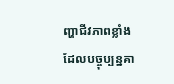ញ្ហាជីវភាពខ្លាំង ដែលបច្ចុប្បន្នគា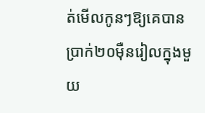ត់មើលកូនៗឱ្យគេបានប្រាក់២០ម៉ឺនរៀលក្នុងមួយ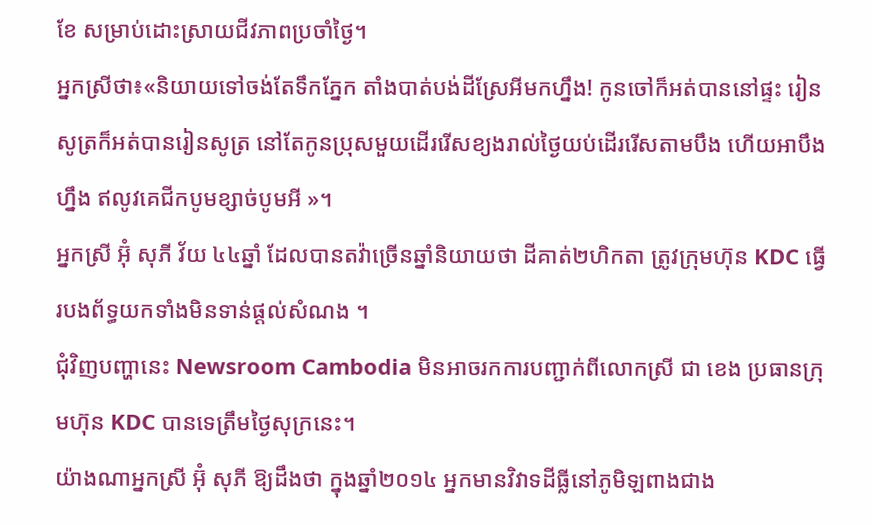ខែ សម្រាប់ដោះស្រាយជីវភាពប្រចាំថ្ងៃ។
អ្នកស្រីថា៖«និយាយទៅចង់តែទឹកភ្នែក តាំងបាត់បង់ដីស្រែអីមកហ្នឹង! កូនចៅក៏អត់បាននៅផ្ទះ រៀនសូត្រក៏អត់បានរៀនសូត្រ នៅតែកូនប្រុសមួយដើររើសខ្យងរាល់ថ្ងៃយប់ដើររើសតាមបឹង ហើយអាបឹងហ្នឹង ឥលូវគេជីកបូមខ្សាច់បូមអី »។
អ្នកស្រី អ៊ុំ សុភី វ័យ ៤៤ឆ្នាំ ដែលបានតវ៉ាច្រើនឆ្នាំនិយាយថា ដីគាត់២ហិកតា ត្រូវក្រុមហ៊ុន KDC ធ្វើរបងព័ទ្ធយកទាំងមិនទាន់ផ្តល់សំណង ។
ជុំវិញបញ្ហានេះ Newsroom Cambodia មិនអាចរកការបញ្ជាក់ពីលោកស្រី ជា ខេង ប្រធានក្រុមហ៊ុន KDC បានទេត្រឹមថ្ងៃសុក្រនេះ។
យ៉ាងណាអ្នកស្រី អ៊ុំ សុភី ឱ្យដឹងថា ក្នុងឆ្នាំ២០១៤ អ្នកមានវិវាទដីធ្លីនៅភូមិឡពាងជាង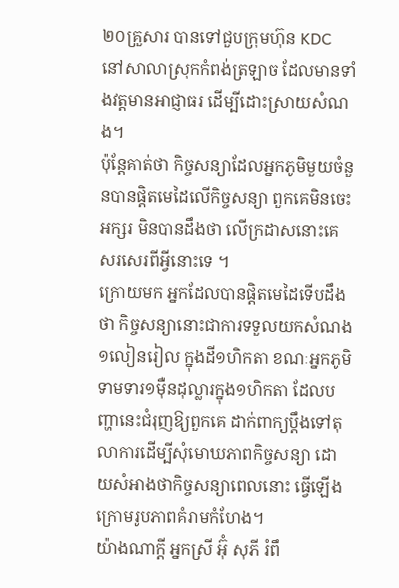២០គ្រួសារ បានទៅជួបក្រុមហ៊ុន KDC នៅសាលាស្រុកកំពង់ត្រឡាច ដែលមានទាំងវត្តមានអាជ្ញាធរ ដើម្បីដោះស្រាយសំណង។
ប៉ុន្តែគាត់ថា កិច្ចសន្យាដែលអ្នកភូមិមួយចំនួនបានផ្តិតមេដៃលើកិច្ចសន្យា ពួកគេមិនចេះអក្សរ មិនបានដឹងថា លើក្រដាសនោះគេសរសេរពីអ្វីនោះទេ ។
ក្រោយមក អ្នកដែលបានផ្តិតមេដៃទើបដឹងថា កិច្ចសន្យានោះជាការទទួលយកសំណង១លៀនរៀល ក្នុងដី១ហិកតា ខណៈអ្នកភូមិទាមទារ១ម៉ឺនដុល្លារក្នុង១ហិកតា ដែលបញ្ហានេះជំរុញឱ្យពួកគេ ដាក់ពាក្យប្តឹងទៅតុលាការដើម្បីសុំមោឃភាពកិច្ចសន្យា ដោយសំអាងថាកិច្ចសន្យាពេលនោះ ធ្វើឡើងក្រោមរូបភាពគំរាមកំហែង។
យ៉ាងណាក្តី អ្នកស្រី អ៊ុំ សុភី រំពឹ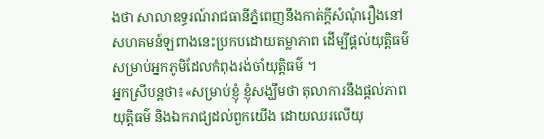ងថា សាលាឧទ្ធរណ៍រាជធានីភ្នំពេញនឹងកាត់ក្តីសំណុំរឿងនៅសហគមន៍ឡពាងនេះប្រកបដោយតម្លាភាព ដើម្បីផ្តល់យុត្តិធម៌សម្រាប់អ្នកភូមិដែលកំពុងរង់ចាំយុត្តិធម៌ ។
អ្នកស្រីបន្តថា៖«សម្រាប់ខ្ញុំ ខ្ញុំសង្ឃឹមថា តុលាការនឹងផ្តល់ភាពយុត្តិធម៌ និងឯករាជ្យដល់ពួកយើង ដោយឈរលើយុ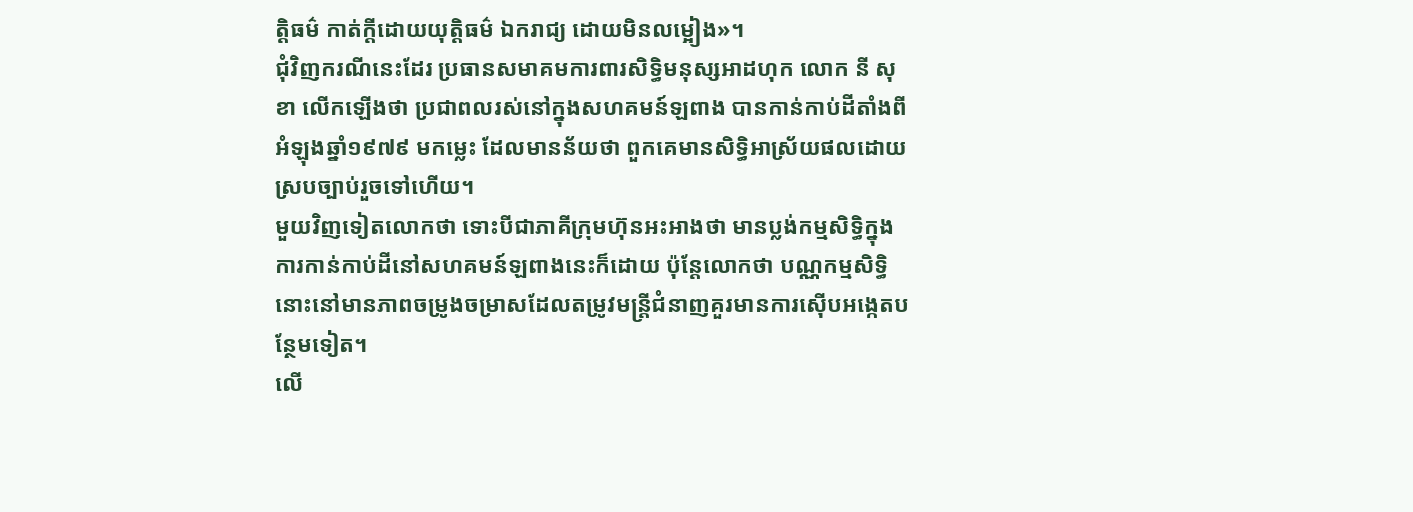ត្តិធម៌ កាត់ក្តីដោយយុត្តិធម៌ ឯករាជ្យ ដោយមិនលម្អៀង»។
ជុំវិញករណីនេះដែរ ប្រធានសមាគមការពារសិទ្ធិមនុស្សអាដហុក លោក នី សុខា លើកឡើងថា ប្រជាពលរស់នៅក្នុងសហគមន៍ឡពាង បានកាន់កាប់ដីតាំងពីអំឡុងឆ្នាំ១៩៧៩ មកម្លេះ ដែលមានន័យថា ពួកគេមានសិទ្ធិអាស្រ័យផលដោយស្របច្បាប់រួចទៅហើយ។
មួយវិញទៀតលោកថា ទោះបីជាភាគីក្រុមហ៊ុនអះអាងថា មានប្លង់កម្មសិទ្ធិក្នុងការកាន់កាប់ដីនៅសហគមន៍ឡពាងនេះក៏ដោយ ប៉ុន្តែលោកថា បណ្ណកម្មសិទ្ធិនោះនៅមានភាពចម្រូងចម្រាសដែលតម្រូវមន្រ្តីជំនាញគួរមានការស៊ើបអង្កេតបន្ថែមទៀត។
លើ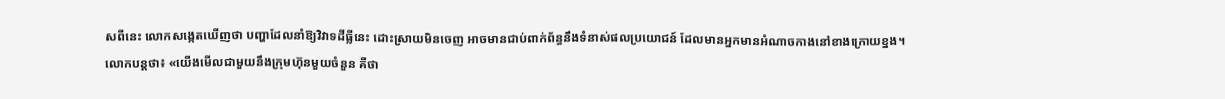សពីនេះ លោកសង្កេតឃើញថា បញ្ហាដែលនាំឱ្យវិវាទដីធ្លីនេះ ដោះស្រាយមិនចេញ អាចមានជាប់ពាក់ព័ន្ធនឹងទំនាស់ផលប្រយោជន៍ ដែលមានអ្នកមានអំណាចកាងនៅខាងក្រោយខ្នង។
លោកបន្តថា៖ «យើងមើលជាមួយនឹងក្រុមហ៊ុនមួយចំនួន គឺថា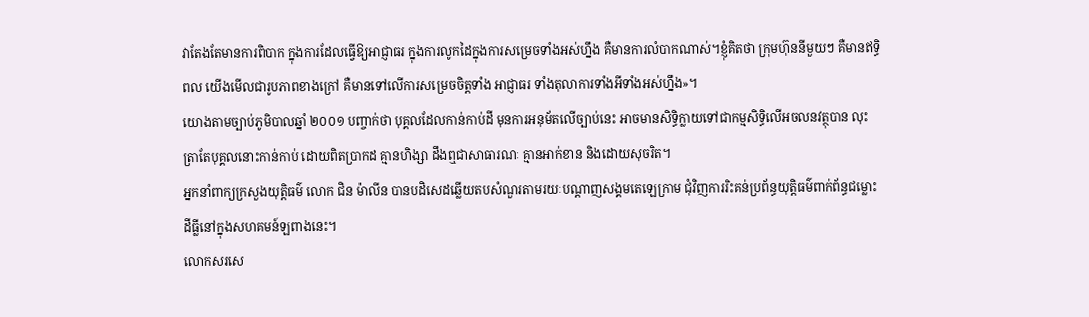វាតែងតែមានការពិបាក ក្នុងការដែលធ្វើឱ្យអាជ្ញាធរ ក្នុងការលូកដៃក្នុងការសម្រេចទាំងអស់ហ្នឹង គឺមានការលំបាកណាស់។ខ្ញុំគិតថា ក្រុមហ៊ុននីមួយៗ គឺមានឥទ្ធិពល យើងមើលជារូបភាពខាងក្រៅ គឺមានទៅលើការសម្រេចចិត្តទាំង អាជ្ញាធរ ទាំងតុលាការទាំងអីទាំងអស់ហ្នឹង»។
យោងតាមច្បាប់ភូមិបាលឆ្នាំ ២០០១ បញ្ចាក់ថា បុគ្គលដែលកាន់កាប់ដី មុនការអនុម័តលើច្បាប់នេះ អាចមានសិទ្ធិក្លាយទៅជាកម្មសិទ្ធិលើអចលនវត្ថុបាន លុះត្រាតែបុគ្គលនោះកាន់កាប់ ដោយពិតប្រាកដ គ្មានហិង្សា ដឹងឮជាសាធារណៈ គ្មានអាក់ខាន និងដោយសុចរិត។
អ្នកនាំពាក្យក្រសួងយុត្តិធម៌ លោក ជិន ម៉ាលីន បានបដិសេដឆ្លើយតបសំណួរតាមរយៈបណ្តាញសង្គមតេឡេក្រាម ជុំវិញការរិះគន់ប្រព័ន្ធយុត្តិធម៌ពាក់ព័ន្ធជម្លោះដីធ្លីនៅក្នុងសហគមន៍ឡពាងនេះ។
លោកសរសេ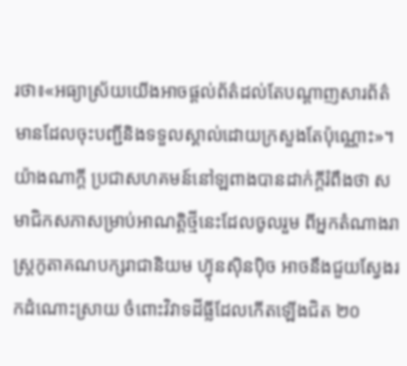រថា៖«អធ្យាស្រ័យយើងអាចផ្តល់ព័ត៌ដល់តែបណ្តាញសារព័ត៌មានដែលចុះបញ្ជីនិងទទួលស្គាល់ដោយក្រសួងតែប៉ុណ្ណោះ»។
យ៉ាងណាក្តី ប្រជាសហគមន៍នៅឡពាងបានដាក់ក្តីរំពឹងថា សមាជិកសភាសម្រាប់អាណត្តិថ្មីនេះដែលចូលរួម ពីអ្នកតំណាងរាស្រ្តកូតាគណបក្សរាជានិយម ហ៊្វុនស៊ិនប៉ិច អាចនឹងជួយស្វែងរកដំណោះស្រាយ ចំពោះវិវាទដីធ្លីដែលកើតឡើងជិត ២០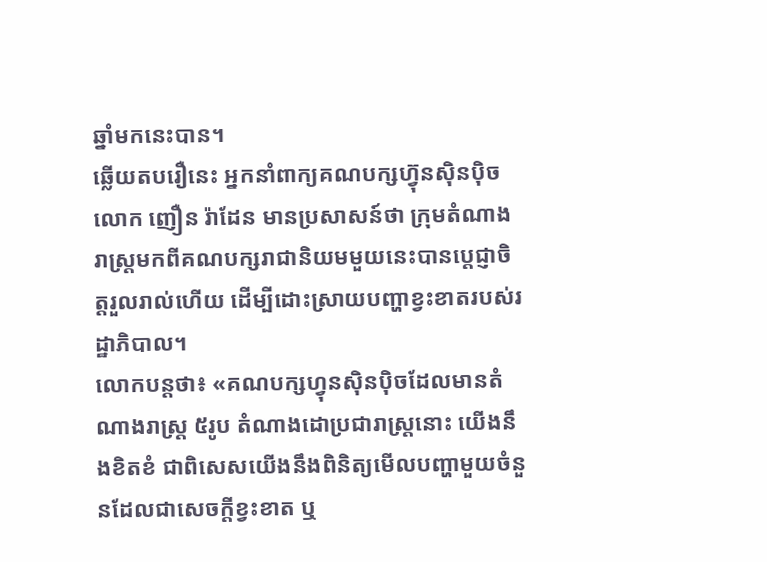ឆ្នាំមកនេះបាន។
ឆ្លើយតបរឿនេះ អ្នកនាំពាក្យគណបក្សហ៊្វុនស៊ិនប៉ិច លោក ញឿន រ៉ាដែន មានប្រសាសន៍ថា ក្រុមតំណាងរាស្រ្តមកពីគណបក្សរាជានិយមមួយនេះបានប្តេជ្ញាចិត្តរួលរាល់ហើយ ដើម្បីដោះស្រាយបញ្ហាខ្វះខាតរបស់រដ្ឋាភិបាល។
លោកបន្តថា៖ «គណបក្សហ្វុនស៊ិនប៉ិចដែលមានតំណាងរាស្រ្ត ៥រូប តំណាងដោប្រជារាស្រ្តនោះ យើងនឹងខិតខំ ជាពិសេសយើងនឹងពិនិត្យមើលបញ្ហាមួយចំនួនដែលជាសេចក្តីខ្វះខាត ឬ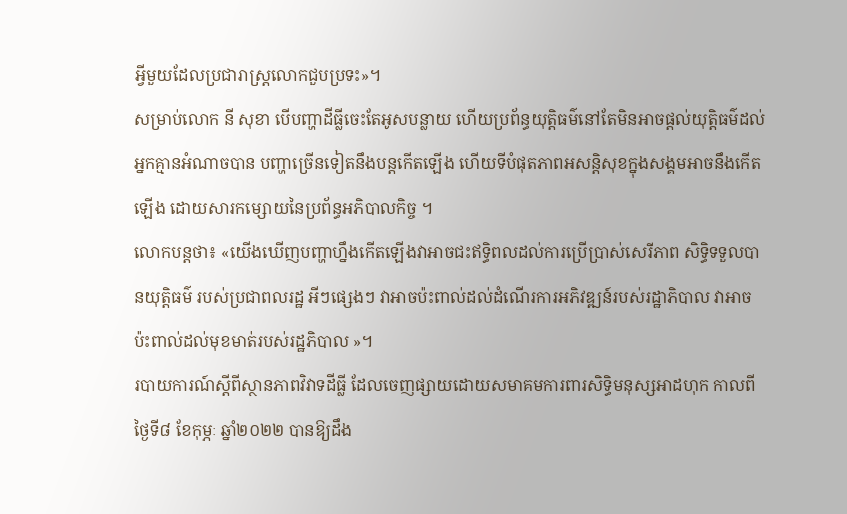អ្វីមួយដែលប្រជារាស្រ្តលោកជួបប្រទះ»។
សម្រាប់លោក នី សុខា បើបញ្ហាដីធ្លីចេះតែអូសបន្លាយ ហើយប្រព័ន្ធយុត្តិធម៌នៅតែមិនអាចផ្តល់យុត្តិធម៌ដល់អ្នកគ្មានអំណាចបាន បញ្ហាច្រើនទៀតនឹងបន្តកើតឡើង ហើយទីបំផុតភាពអសន្តិសុខក្នុងសង្គមអាចនឹងកើតឡើង ដោយសារកម្សោយនៃប្រព័ន្ធអភិបាលកិច្ច ។
លោកបន្តថា៖ «យើងឃើញបញ្ហាហ្នឹងកើតឡើងវាអាចជះឥទ្ធិពលដល់ការប្រើប្រាស់សេរីភាព សិទ្ធិទទួលបានយុត្តិធម៌ របស់ប្រជាពលរដ្ឋ អីៗផ្សេងៗ វាអាចប៉ះពាល់ដល់ដំណើរការអភិវឌ្ឍន៍របស់រដ្ឋាភិបាល វាអាចប៉ះពាល់ដល់មុខមាត់របស់រដ្ឋភិបាល »។
របាយការណ៍ស្តីពីស្ថានភាពវិវាទដីធ្លី ដែលចេញផ្សាយដោយសមាគមការពារសិទ្ធិមនុស្សអាដហុក កាលពីថ្ងៃទី៨ ខែកុម្ភៈ ឆ្នាំ២០២២ បានឱ្យដឹង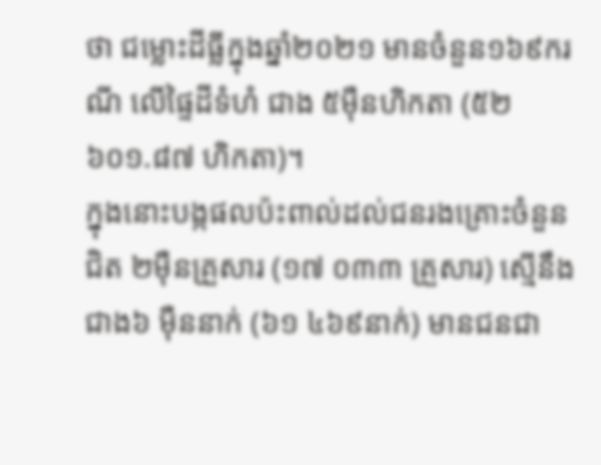ថា ជម្លោះដីធ្លីក្នុងឆ្នាំ២០២១ មានចំនួន១៦៩ករណី លើផ្ទៃដីទំហំ ជាង ៥ម៉ឺនហិកតា (៥២ ៦០១.៨៧ ហិកតា)។
ក្នុងនោះបង្កផលប៉ះពាល់ដល់ជនរងគ្រោះចំនួនជិត ២ម៉ឺនគ្រួសារ (១៧ ០៣៣ គ្រួសារ) ស្មើនឹង ជាង៦ ម៉ឺននាក់ (៦១ ៤៦៩នាក់) មានជនជា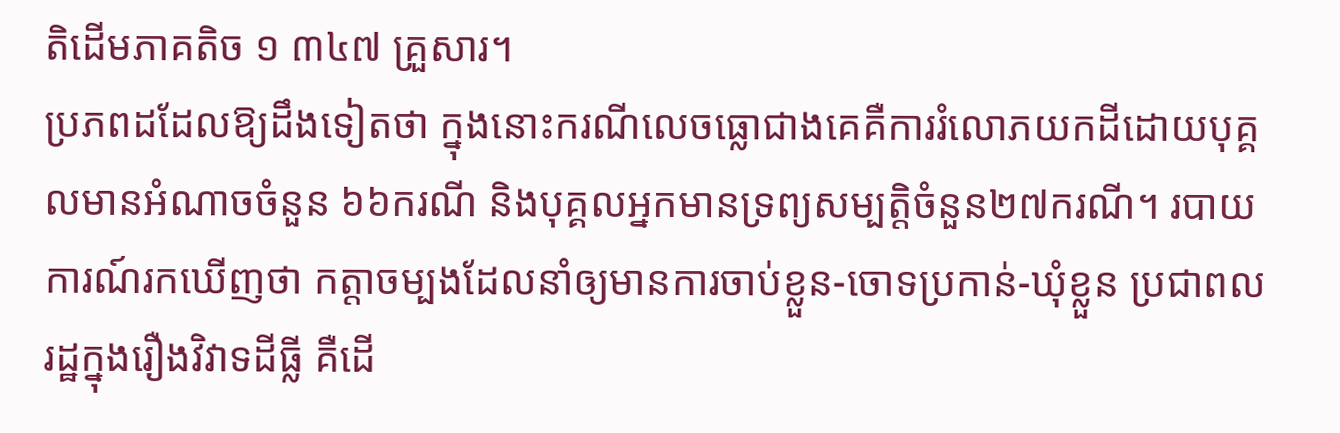តិដើមភាគតិច ១ ៣៤៧ គ្រួសារ។
ប្រភពដដែលឱ្យដឹងទៀតថា ក្នុងនោះករណីលេចធ្លោជាងគេគឺការរំលោភយកដីដោយបុគ្គលមានអំណាចចំនួន ៦៦ករណី និងបុគ្គលអ្នកមានទ្រព្យសម្បត្តិចំនួន២៧ករណី។ របាយការណ៍រកឃើញថា កត្តាចម្បងដែលនាំឲ្យមានការចាប់ខ្លួន-ចោទប្រកាន់-ឃុំខ្លួន ប្រជាពលរដ្ឋក្នុងរឿងវិវាទដីធ្លី គឺដើ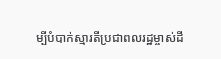ម្បីបំបាក់ស្មារតីប្រជាពលរដ្ឋម្ចាស់ដី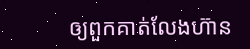ឲ្យពួកគាត់លែងហ៊ាន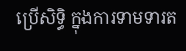ប្រើសិទ្ធិ ក្នុងការទាមទារត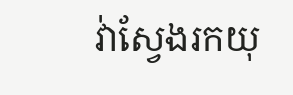វ់ាស្វែងរកយុ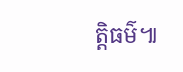ត្តិធម៌៕